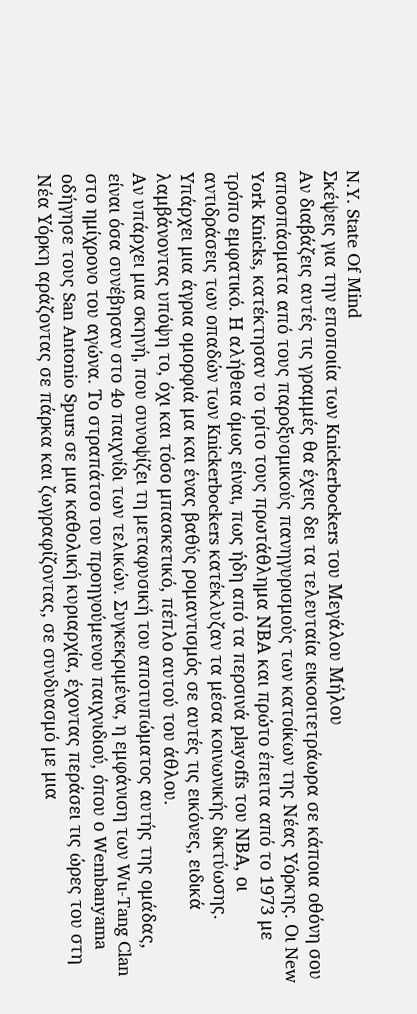N.Y. State Of Mind
Σκέψεις για την εποποιία των Knickerbockers του Μεγάλου Μήλου
Αν διαβάζεις αυτές τις γραμμές θα έχεις δει τα τελευταία εικοσιτετράωρα σε κάποια οθόνη σου αποσπάσματα από τους παροξυσμικούς πανηγυρισμούς των κατοίκων της Νέας Υόρκης. Οι New York Knicks, κατέκτησαν το τρίτο τους πρωτάθλημα ΝΒΑ και πρώτο έπειτα από το 1973 με τρόπο εμφατικό. Η αλήθεια όμως είναι, πως ήδη από τα περσινά playoffs του ΝΒΑ, οι αντιδράσεις των οπαδών των Knickerbockers κατέκλυζαν τα μέσα κοινωνικής δικτύωσης. Υπάρχει μια άγρια ομορφιά μα και ένας βαθύς ρομαντισμός σε αυτές τις εικόνες, ειδικά λαμβάνοντας υπόψη το, όχι και τόσο μπασκετικό, πέπλο αυτού του άθλου.
Αν υπάρχει μια σκηνή, που συνοψίζει τη μεταφυσική του αποτυπώματος αυτής της ομάδας, είναι όσα συνέβησαν στο 4ο παιχνίδι των τελικών. Συγκεκριμένα, η εμφάνιση των Wu-Tang Clan στο ημίχρονο του αγώνα. Το στραπάτσο του προηγούμενου παιχνιδιού, όπου ο Wembanyama οδήγησε τους San Antonio Spurs σε μια καθολική κυριαρχία, έχοντας περάσει τις ώρες του στη Νέα Υόρκη αράζοντας σε πάρκα και ζωγραφίζοντας, σε συνδυασμό με μια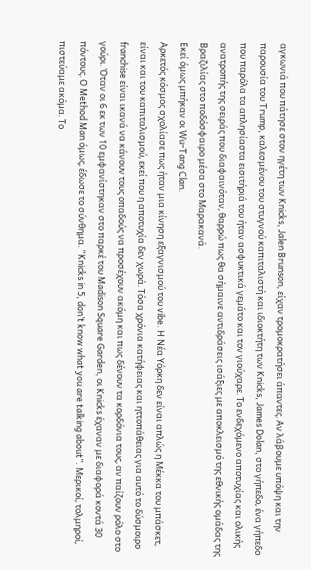αγκωνιά που πάτησε στον ηγέτη των Knicks, Jalen Brunson, είχαν τρομοκρατήσει άπαντες. Αν λάβουμε υπόψη και την παρουσία του Trump, καλεσμένου του στυγνού καπιταλιστή και ιδιοκτήτη των Knicks, James Dolan, στο γήπεδο, ένα γήπεδο που παρόλα τα απλησίαστα εισιτήριά του ήταν ασφυκτικά γεμάτο και τον γιούχαρε. Το ενδεχόμενο αποτυχίας και ολικής ανατροπής της σειράς που διαφαινόταν, θαρρώ πως θα σήμαινε αντιδράσεις ισάξιες με αποκλεισμό της εθνικής ομάδας της Βραζιλίας στο ποδόσφαιρο μέσα στο Μαρακανά.
Εκεί όμως μπήκαν οι Wu-Tang Clan.
Αρκετός κόσμος σχολίασε πως ήταν μια κίνηση εξαγνισμού του vibe. Η Νέα Υόρκη δεν είναι απλώς η Μέκκα του μπάσκετ, είναι και του καπιταλισμού, εκεί που η αποτυχία δεν χωρά. Τόσα χρόνια κατήφειας και ηττοπάθειας για αυτό το δύσμοιρο franchise είναι ικανά να κάνουν τους οπαδούς να προσέχουν ακόμη και πως δένουν τα κορδόνια τους, αν παίζουν ρόλο στο γούρι. Όταν οι 6 εκ των 10 εμφανίστηκαν στο παρκέ του Madison Square Garden, οι Knicks έχαναν με διαφορά κοντά 30 πόντους. Ο Method Man όμως, έδωσε το σύνθημα. “Knicks in 5, don’t know what you are talking about”. Μερικοί, τολμηροί, πιστεύαμε ακόμα. Το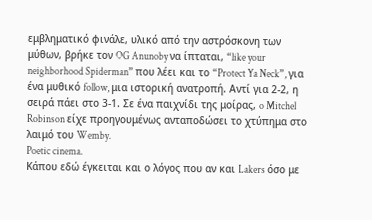εμβληματικό φινάλε, υλικό από την αστρόσκονη των μύθων, βρήκε τον OG Anunoby να ίπταται, “like your neighborhood Spiderman” που λέει και το “Protect Ya Neck”, για ένα μυθικό follow, μια ιστορική ανατροπή. Αντί για 2-2, η σειρά πάει στο 3-1. Σε ένα παιχνίδι της μοίρας, o Mitchel Robinson είχε προηγουμένως ανταποδώσει το χτύπημα στο λαιμό του Wemby.
Poetic cinema.
Κάπου εδώ έγκειται και ο λόγος που αν και Lakers όσο με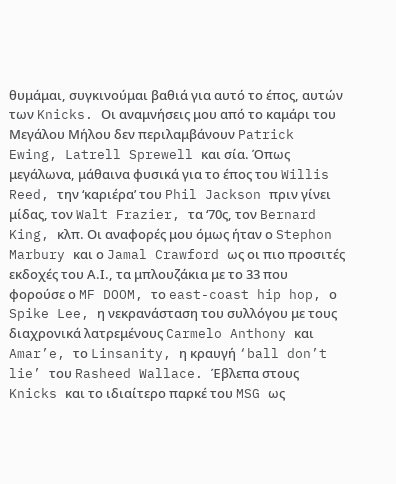θυμάμαι, συγκινούμαι βαθιά για αυτό το έπος, αυτών των Knicks. Οι αναμνήσεις μου από το καμάρι του Μεγάλου Μήλου δεν περιλαμβάνουν Patrick Ewing, Latrell Sprewell και σία. Όπως μεγάλωνα, μάθαινα φυσικά για το έπος του Willis Reed, την ‘καριέρα’ του Phil Jackson πριν γίνει μίδας, τον Walt Frazier, τα ‘70ς, τον Bernard King, κλπ. Οι αναφορές μου όμως ήταν ο Stephon Marbury και ο Jamal Crawford ως οι πιο προσιτές εκδοχές του Α.Ι., τα μπλουζάκια με το 33 που φορούσε ο MF DOOM, το east-coast hip hop, ο Spike Lee, η νεκρανάσταση του συλλόγου με τους διαχρονικά λατρεμένους Carmelo Anthony και Amar’e, το Linsanity, η κραυγή ‘ball don’t lie’ του Rasheed Wallace. Έβλεπα στους Knicks και το ιδιαίτερο παρκέ του MSG ως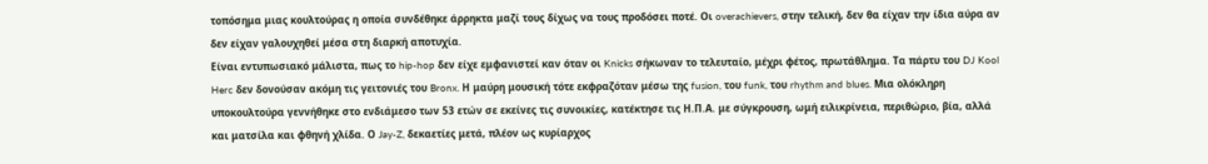τοπόσημα μιας κουλτούρας η οποία συνδέθηκε άρρηκτα μαζί τους δίχως να τους προδόσει ποτέ. Οι overachievers, στην τελική, δεν θα είχαν την ίδια αύρα αν δεν είχαν γαλουχηθεί μέσα στη διαρκή αποτυχία.
Είναι εντυπωσιακό μάλιστα, πως το hip-hop δεν είχε εμφανιστεί καν όταν οι Knicks σήκωναν το τελευταίο, μέχρι φέτος, πρωτάθλημα. Τα πάρτυ του DJ Kool Herc δεν δονούσαν ακόμη τις γειτονιές του Bronx. Η μαύρη μουσική τότε εκφραζόταν μέσω της fusion, του funk, του rhythm and blues. Μια ολόκληρη υποκουλτούρα γεννήθηκε στο ενδιάμεσο των 53 ετών σε εκείνες τις συνοικίες, κατέκτησε τις Η.Π.Α. με σύγκρουση, ωμή ειλικρίνεια, περιθώριο, βία, αλλά και ματσίλα και φθηνή χλίδα. Ο Jay-Z, δεκαετίες μετά, πλέον ως κυρίαρχος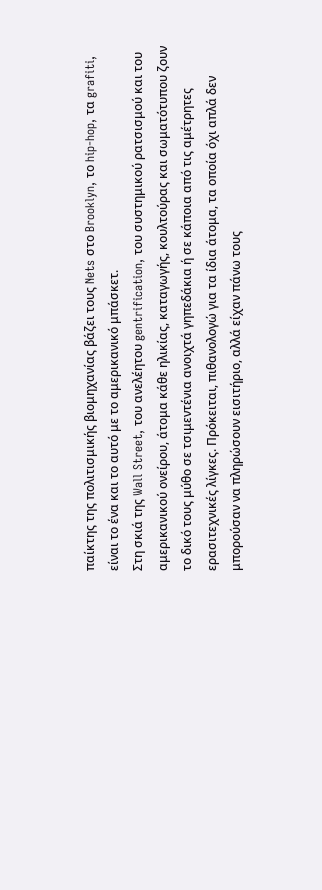παίκτης της πολιτισμικής βιομηχανίας βάζει τους Nets στο Brooklyn, το hip-hop, τα grafiti, είναι το ένα και το αυτό με το αμερικανικό μπάσκετ.
Στη σκιά της Wall Street, του ανελέητου gentrification, του συστημικού ρατσισμού και του αμερικανικού ονείρου, άτομα κάθε ηλικίας, καταγωγής, κουλτούρας και σωματότυπου ζουν το δικό τους μύθο σε τσιμεντένια ανοιχτά γηπεδάκια ή σε κάποια από τις αμέτρητες ερασιτεχνικές λίγκες. Πρόκειται, πιθανολογώ για τα ίδια άτομα, τα οποία όχι απλά δεν μπορούσαν να πληρώσουν εισιτήριο, αλλά είχαν πάνω τους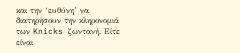και την ‘ευθύνη’ να διατηρήσουν την κληρονομιά των Knicks ζωντανή. Είτε είναι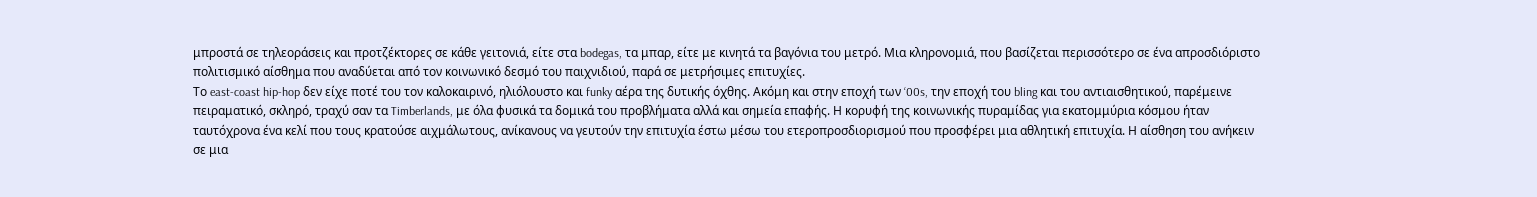μπροστά σε τηλεοράσεις και προτζέκτορες σε κάθε γειτονιά, είτε στα bodegas, τα μπαρ, είτε με κινητά τα βαγόνια του μετρό. Μια κληρονομιά, που βασίζεται περισσότερο σε ένα απροσδιόριστο πολιτισμικό αίσθημα που αναδύεται από τον κοινωνικό δεσμό του παιχνιδιού, παρά σε μετρήσιμες επιτυχίες.
Το east-coast hip-hop δεν είχε ποτέ του τον καλοκαιρινό, ηλιόλουστο και funky αέρα της δυτικής όχθης. Ακόμη και στην εποχή των ‘00s, την εποχή του bling και του αντιαισθητικού, παρέμεινε πειραματικό, σκληρό, τραχύ σαν τα Timberlands, με όλα φυσικά τα δομικά του προβλήματα αλλά και σημεία επαφής. Η κορυφή της κοινωνικής πυραμίδας για εκατομμύρια κόσμου ήταν ταυτόχρονα ένα κελί που τους κρατούσε αιχμάλωτους, ανίκανους να γευτούν την επιτυχία έστω μέσω του ετεροπροσδιορισμού που προσφέρει μια αθλητική επιτυχία. Η αίσθηση του ανήκειν σε μια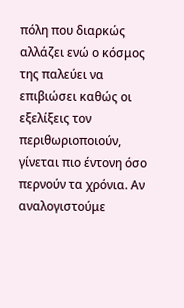πόλη που διαρκώς αλλάζει ενώ ο κόσμος της παλεύει να επιβιώσει καθώς οι εξελίξεις τον περιθωριοποιούν, γίνεται πιο έντονη όσο περνούν τα χρόνια. Αν αναλογιστούμε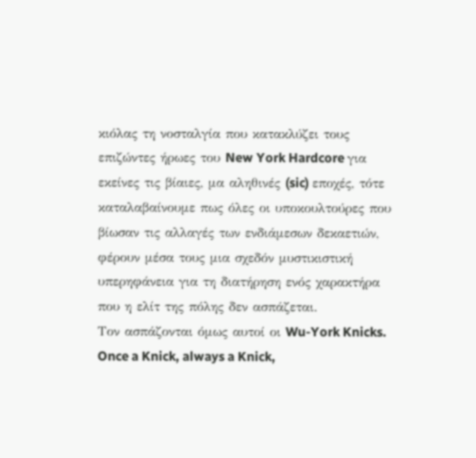κιόλας τη νοσταλγία που κατακλύζει τους επιζώντες ήρωες του New York Hardcore για εκείνες τις βίαιες, μα αληθινές (sic) εποχές, τότε καταλαβαίνουμε πως όλες οι υποκουλτούρες που βίωσαν τις αλλαγές των ενδιάμεσων δεκαετιών, φέρουν μέσα τους μια σχεδόν μυστικιστική υπερηφάνεια για τη διατήρηση ενός χαρακτήρα που η ελίτ της πόλης δεν ασπάζεται.
Τον ασπάζονται όμως αυτοί οι Wu-York Knicks.
Once a Knick, always a Knick,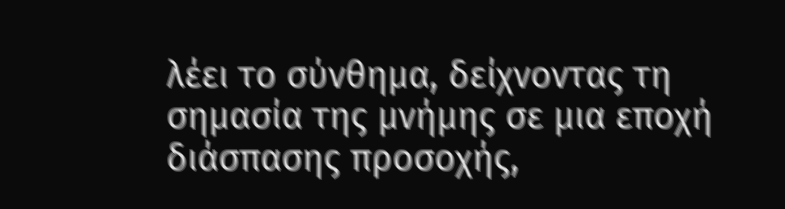λέει το σύνθημα, δείχνοντας τη σημασία της μνήμης σε μια εποχή διάσπασης προσοχής,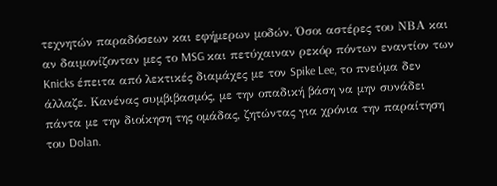τεχνητών παραδόσεων και εφήμερων μοδών. Όσοι αστέρες του ΝΒΑ και αν δαιμονίζονταν μες το MSG και πετύχαιναν ρεκόρ πόντων εναντίον των Knicks έπειτα από λεκτικές διαμάχες με τον Spike Lee, το πνεύμα δεν άλλαζε. Κανένας συμβιβασμός, με την οπαδική βάση να μην συνάδει πάντα με την διοίκηση της ομάδας, ζητώντας για χρόνια την παραίτηση του Dolan.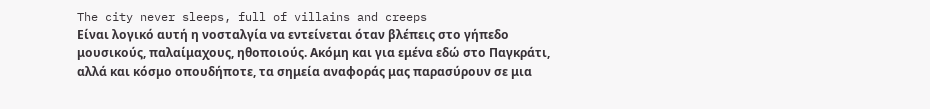The city never sleeps, full of villains and creeps
Είναι λογικό αυτή η νοσταλγία να εντείνεται όταν βλέπεις στο γήπεδο μουσικούς, παλαίμαχους, ηθοποιούς. Ακόμη και για εμένα εδώ στο Παγκράτι, αλλά και κόσμο οπουδήποτε, τα σημεία αναφοράς μας παρασύρουν σε μια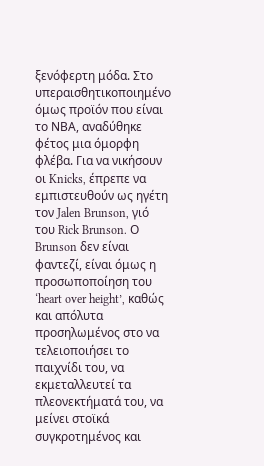ξενόφερτη μόδα. Στο υπεραισθητικοποιημένο όμως προϊόν που είναι το ΝΒΑ, αναδύθηκε φέτος μια όμορφη φλέβα. Για να νικήσουν οι Knicks, έπρεπε να εμπιστευθούν ως ηγέτη τον Jalen Brunson, γιό του Rick Brunson. Ο Brunson δεν είναι φαντεζί, είναι όμως η προσωποποίηση του ‘heart over height’, καθώς και απόλυτα προσηλωμένος στο να τελειοποιήσει το παιχνίδι του, να εκμεταλλευτεί τα πλεονεκτήματά του, να μείνει στοϊκά συγκροτημένος και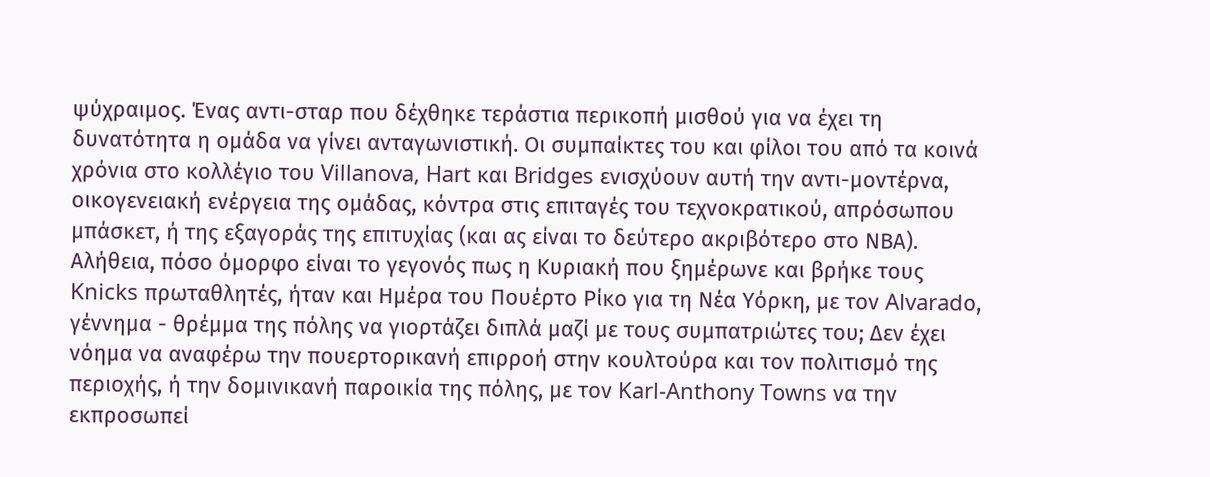ψύχραιμος. Ένας αντι-σταρ που δέχθηκε τεράστια περικοπή μισθού για να έχει τη δυνατότητα η ομάδα να γίνει ανταγωνιστική. Οι συμπαίκτες του και φίλοι του από τα κοινά χρόνια στο κολλέγιο του Villanova, Hart και Bridges ενισχύουν αυτή την αντι-μοντέρνα, οικογενειακή ενέργεια της ομάδας, κόντρα στις επιταγές του τεχνοκρατικού, απρόσωπου μπάσκετ, ή της εξαγοράς της επιτυχίας (και ας είναι το δεύτερο ακριβότερο στο ΝΒΑ).
Αλήθεια, πόσο όμορφο είναι το γεγονός πως η Κυριακή που ξημέρωνε και βρήκε τους Knicks πρωταθλητές, ήταν και Ημέρα του Πουέρτο Ρίκο για τη Νέα Υόρκη, με τον Alvaradο, γέννημα - θρέμμα της πόλης να γιορτάζει διπλά μαζί με τους συμπατριώτες του; Δεν έχει νόημα να αναφέρω την πουερτορικανή επιρροή στην κουλτούρα και τον πολιτισμό της περιοχής, ή την δομινικανή παροικία της πόλης, με τον Karl-Anthony Towns να την εκπροσωπεί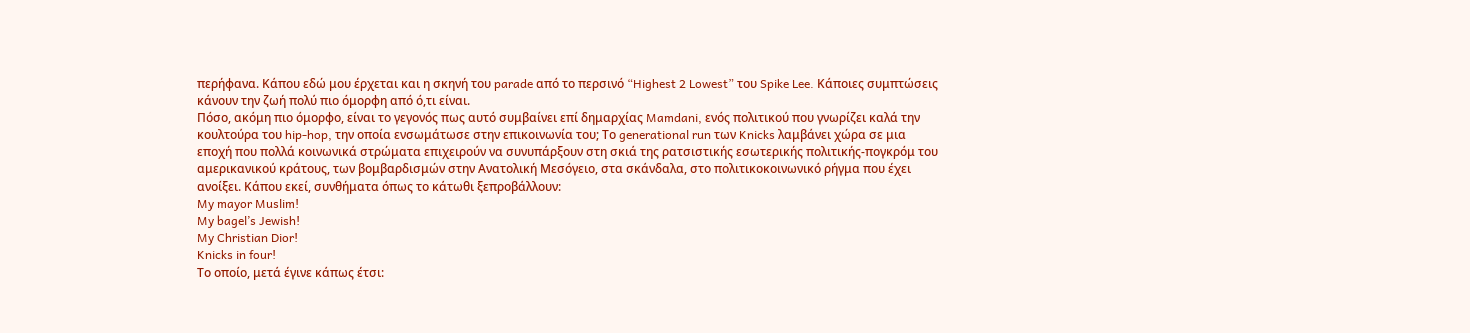περήφανα. Κάπου εδώ μου έρχεται και η σκηνή του parade από το περσινό “Highest 2 Lowest” του Spike Lee. Κάποιες συμπτώσεις κάνουν την ζωή πολύ πιο όμορφη από ό,τι είναι.
Πόσο, ακόμη πιο όμορφο, είναι το γεγονός πως αυτό συμβαίνει επί δημαρχίας Mamdani, ενός πολιτικού που γνωρίζει καλά την κουλτούρα του hip-hop, την οποία ενσωμάτωσε στην επικοινωνία του; Το generational run των Knicks λαμβάνει χώρα σε μια εποχή που πολλά κοινωνικά στρώματα επιχειρούν να συνυπάρξουν στη σκιά της ρατσιστικής εσωτερικής πολιτικής-πογκρόμ του αμερικανικού κράτους, των βομβαρδισμών στην Ανατολική Μεσόγειο, στα σκάνδαλα, στο πολιτικοκοινωνικό ρήγμα που έχει ανοίξει. Κάπου εκεί, συνθήματα όπως το κάτωθι ξεπροβάλλουν:
My mayor Muslim!
My bagel’s Jewish!
My Christian Dior!
Knicks in four!
Το οποίο, μετά έγινε κάπως έτσι: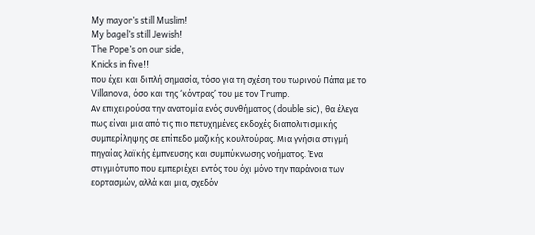My mayor’s still Muslim!
My bagel’s still Jewish!
The Pope’s on our side,
Knicks in five!!
που έχει και διπλή σημασία, τόσο για τη σχέση του τωρινού Πάπα με το Villanova, όσο και της ‘κόντρας’ του με τον Trump.
Αν επιχειρούσα την ανατομία ενός συνθήματος (double sic), θα έλεγα πως είναι μια από τις πιο πετυχημένες εκδοχές διαπολιτισμικής συμπερίληψης σε επίπεδο μαζικής κουλτούρας. Μια γνήσια στιγμή πηγαίας λαϊκής έμπνευσης και συμπύκνωσης νοήματος. Ένα στιγμιότυπο που εμπεριέχει εντός του όχι μόνο την παράνοια των εορτασμών, αλλά και μια, σχεδόν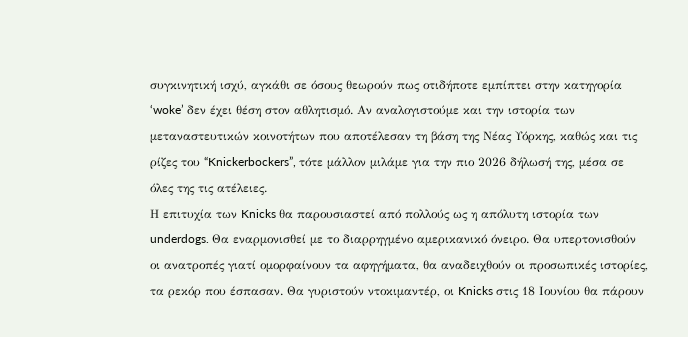συγκινητική ισχύ, αγκάθι σε όσους θεωρούν πως οτιδήποτε εμπίπτει στην κατηγορία ‘woke’ δεν έχει θέση στον αθλητισμό. Αν αναλογιστούμε και την ιστορία των μεταναστευτικών κοινοτήτων που αποτέλεσαν τη βάση της Νέας Υόρκης, καθώς και τις ρίζες του “Knickerbockers”, τότε μάλλον μιλάμε για την πιο 2026 δήλωσή της, μέσα σε όλες της τις ατέλειες.
Η επιτυχία των Knicks θα παρουσιαστεί από πολλούς ως η απόλυτη ιστορία των underdogs. Θα εναρμονισθεί με το διαρρηγμένο αμερικανικό όνειρο. Θα υπερτονισθούν οι ανατροπές γιατί ομορφαίνουν τα αφηγήματα, θα αναδειχθούν οι προσωπικές ιστορίες, τα ρεκόρ που έσπασαν. Θα γυριστούν ντοκιμαντέρ, οι Knicks στις 18 Ιουνίου θα πάρουν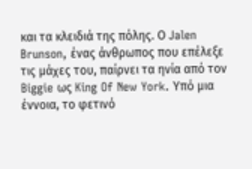και τα κλειδιά της πόλης. Ο Jalen Brunson, ένας άνθρωπος που επέλεξε τις μάχες του, παίρνει τα ηνία από τον Biggie ως King Of New York. Υπό μια έννοια, το φετινό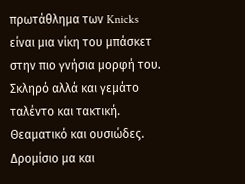πρωτάθλημα των Knicks είναι μια νίκη του μπάσκετ στην πιο γνήσια μορφή του. Σκληρό αλλά και γεμάτο ταλέντο και τακτική. Θεαματικό και ουσιώδες. Δρομίσιο μα και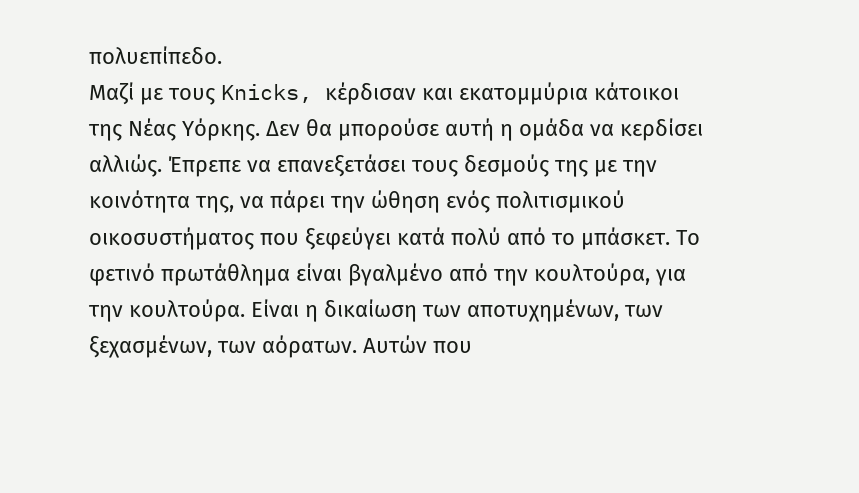πολυεπίπεδο.
Μαζί με τους Knicks, κέρδισαν και εκατομμύρια κάτοικοι της Νέας Υόρκης. Δεν θα μπορούσε αυτή η ομάδα να κερδίσει αλλιώς. Έπρεπε να επανεξετάσει τους δεσμούς της με την κοινότητα της, να πάρει την ώθηση ενός πολιτισμικού οικοσυστήματος που ξεφεύγει κατά πολύ από το μπάσκετ. Το φετινό πρωτάθλημα είναι βγαλμένο από την κουλτούρα, για την κουλτούρα. Είναι η δικαίωση των αποτυχημένων, των ξεχασμένων, των αόρατων. Αυτών που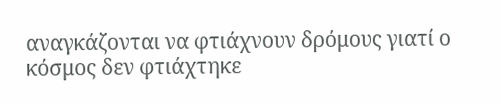αναγκάζονται να φτιάχνουν δρόμους γιατί ο κόσμος δεν φτιάχτηκε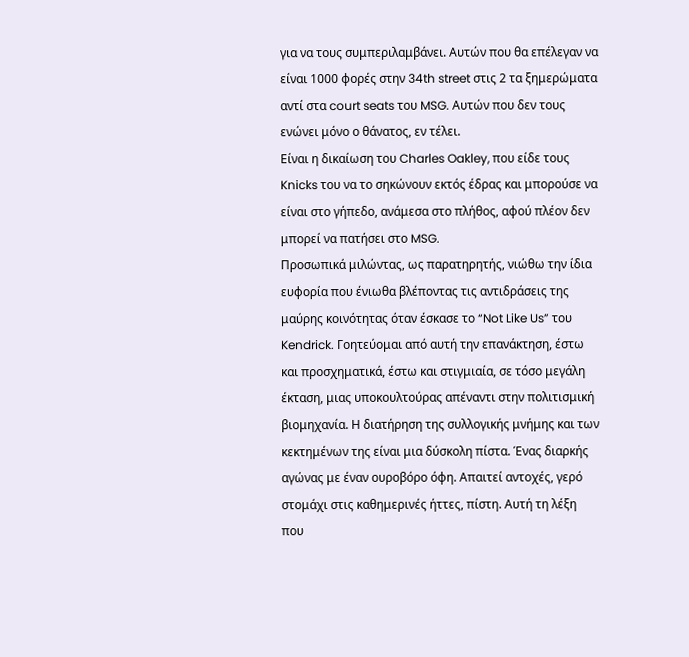για να τους συμπεριλαμβάνει. Αυτών που θα επέλεγαν να είναι 1000 φορές στην 34th street στις 2 τα ξημερώματα αντί στα court seats του MSG. Αυτών που δεν τους ενώνει μόνο ο θάνατος, εν τέλει.
Είναι η δικαίωση του Charles Oakley, που είδε τους Knicks του να το σηκώνουν εκτός έδρας και μπορούσε να είναι στο γήπεδο, ανάμεσα στο πλήθος, αφού πλέον δεν μπορεί να πατήσει στο MSG.
Προσωπικά μιλώντας, ως παρατηρητής, νιώθω την ίδια ευφορία που ένιωθα βλέποντας τις αντιδράσεις της μαύρης κοινότητας όταν έσκασε το “Not Like Us” του Kendrick. Γοητεύομαι από αυτή την επανάκτηση, έστω και προσχηματικά, έστω και στιγμιαία, σε τόσο μεγάλη έκταση, μιας υποκουλτούρας απέναντι στην πολιτισμική βιομηχανία. Η διατήρηση της συλλογικής μνήμης και των κεκτημένων της είναι μια δύσκολη πίστα. Ένας διαρκής αγώνας με έναν ουροβόρο όφη. Απαιτεί αντοχές, γερό στομάχι στις καθημερινές ήττες, πίστη. Αυτή τη λέξη που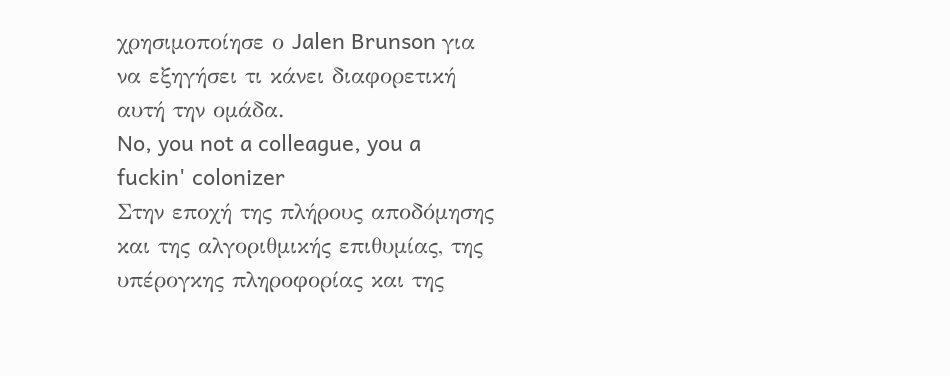χρησιμοποίησε ο Jalen Brunson για να εξηγήσει τι κάνει διαφορετική αυτή την ομάδα.
No, you not a colleague, you a fuckin' colonizer
Στην εποχή της πλήρους αποδόμησης και της αλγοριθμικής επιθυμίας, της υπέρογκης πληροφορίας και της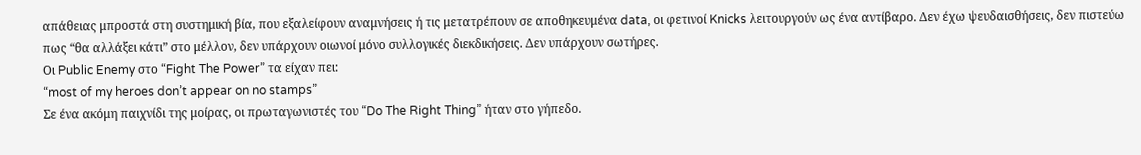απάθειας μπροστά στη συστημική βία, που εξαλείφουν αναμνήσεις ή τις μετατρέπουν σε αποθηκευμένα data, οι φετινοί Knicks λειτουργούν ως ένα αντίβαρο. Δεν έχω ψευδαισθήσεις, δεν πιστεύω πως “θα αλλάξει κάτι” στο μέλλον, δεν υπάρχουν οιωνοί μόνο συλλογικές διεκδικήσεις. Δεν υπάρχουν σωτήρες.
Οι Public Enemy στο “Fight The Power” τα είχαν πει:
“most of my heroes don’t appear on no stamps”
Σε ένα ακόμη παιχνίδι της μοίρας, οι πρωταγωνιστές του “Do The Right Thing” ήταν στο γήπεδο.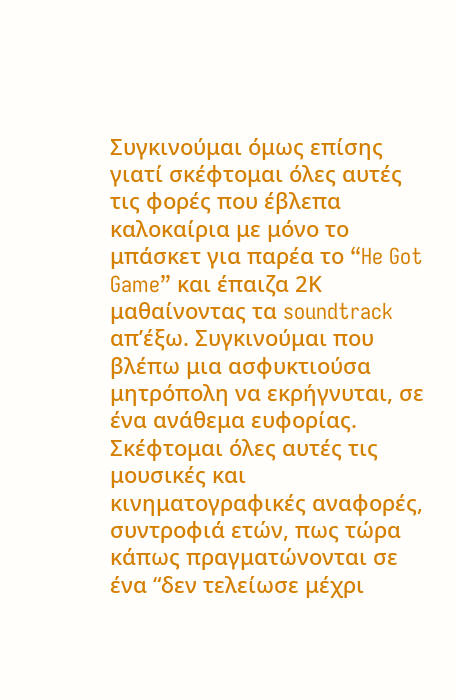Συγκινούμαι όμως επίσης γιατί σκέφτομαι όλες αυτές τις φορές που έβλεπα καλοκαίρια με μόνο το μπάσκετ για παρέα το “He Got Game” και έπαιζα 2Κ μαθαίνοντας τα soundtrack απ’έξω. Συγκινούμαι που βλέπω μια ασφυκτιούσα μητρόπολη να εκρήγνυται, σε ένα ανάθεμα ευφορίας. Σκέφτομαι όλες αυτές τις μουσικές και κινηματογραφικές αναφορές, συντροφιά ετών, πως τώρα κάπως πραγματώνονται σε ένα “δεν τελείωσε μέχρι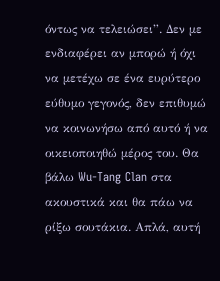όντως να τελειώσει”. Δεν με ενδιαφέρει αν μπορώ ή όχι να μετέχω σε ένα ευρύτερο εύθυμο γεγονός, δεν επιθυμώ να κοινωνήσω από αυτό ή να οικειοποιηθώ μέρος του. Θα βάλω Wu-Tang Clan στα ακουστικά και θα πάω να ρίξω σουτάκια. Απλά, αυτή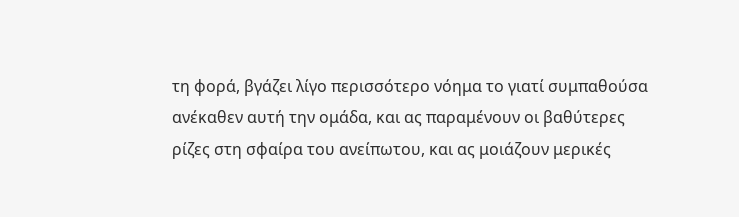τη φορά, βγάζει λίγο περισσότερο νόημα το γιατί συμπαθούσα ανέκαθεν αυτή την ομάδα, και ας παραμένουν οι βαθύτερες ρίζες στη σφαίρα του ανείπωτου, και ας μοιάζουν μερικές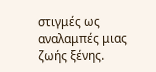στιγμές ως αναλαμπές μιας ζωής ξένης.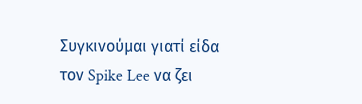Συγκινούμαι γιατί είδα τον Spike Lee να ζει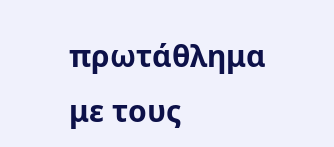πρωτάθλημα με τους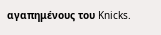αγαπημένους του Knicks.